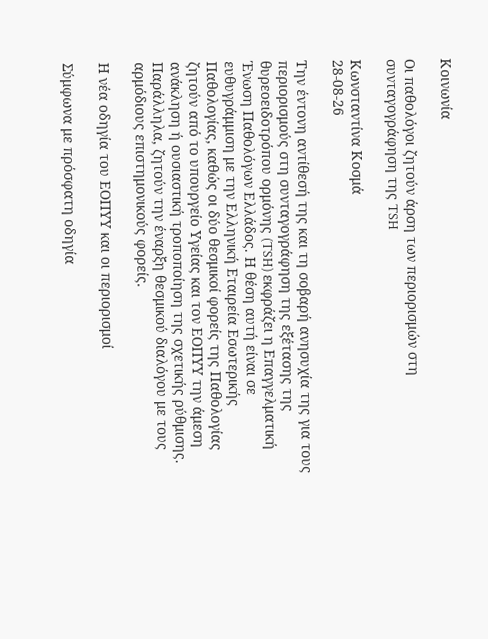Κοινωνία

Οι παθολόγοι ζητούν άρση των περιορισμών στη συνταγογράφηση της TSH

Κωνσταντίνα Κοσμά
28-08-26

Την έντονη αντίθεσή της και τη σοβαρή ανησυχία της για τους περιορισμούς στη συνταγογράφηση της εξέτασης της θυρεοειδοτρόπου ορμόνης (TSH) εκφράζει η Επαγγελματική Ένωση Παθολόγων Ελλάδος. Η θέση αυτή είναι σε ευθυγράμμιση με την Ελληνική Εταιρεία Εσωτερικής Παθολογίας, καθώς οι δύο θεσμικοί φορείς της Παθολογίας ζητούν από το υπουργείο Υγείας και τον ΕΟΠΥΥ την άμεση ανάκληση ή ουσιαστική τροποποίηση της σχετικής ρύθμισης. Παράλληλα, ζητούν την έναρξη θεσμικού διαλόγου με τους αρμόδιους επιστημονικούς φορείς.

Η νέα οδηγία του ΕΟΠΥΥ και οι περιορισμοί

Σύμφωνα με πρόσφατη οδηγία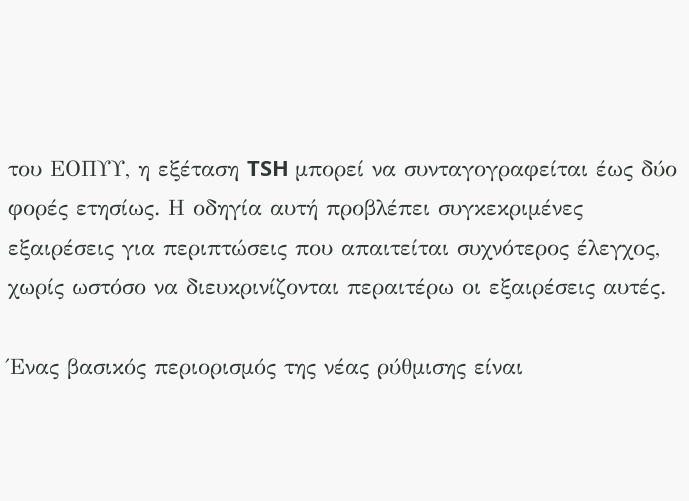του ΕΟΠΥΥ, η εξέταση TSH μπορεί να συνταγογραφείται έως δύο φορές ετησίως. Η οδηγία αυτή προβλέπει συγκεκριμένες εξαιρέσεις για περιπτώσεις που απαιτείται συχνότερος έλεγχος, χωρίς ωστόσο να διευκρινίζονται περαιτέρω οι εξαιρέσεις αυτές.

Ένας βασικός περιορισμός της νέας ρύθμισης είναι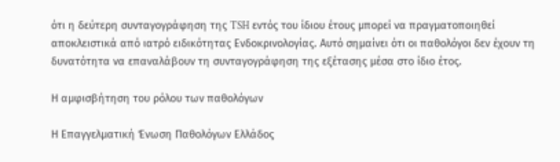ότι η δεύτερη συνταγογράφηση της TSH εντός του ίδιου έτους μπορεί να πραγματοποιηθεί αποκλειστικά από ιατρό ειδικότητας Ενδοκρινολογίας. Αυτό σημαίνει ότι οι παθολόγοι δεν έχουν τη δυνατότητα να επαναλάβουν τη συνταγογράφηση της εξέτασης μέσα στο ίδιο έτος.

Η αμφισβήτηση του ρόλου των παθολόγων

Η Επαγγελματική Ένωση Παθολόγων Ελλάδος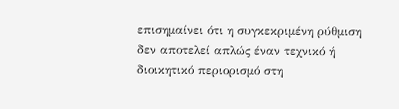επισημαίνει ότι η συγκεκριμένη ρύθμιση δεν αποτελεί απλώς έναν τεχνικό ή διοικητικό περιορισμό στη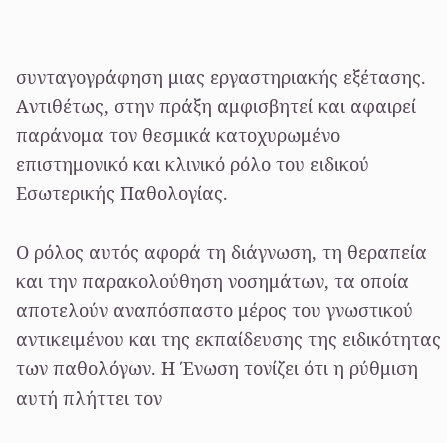συνταγογράφηση μιας εργαστηριακής εξέτασης. Αντιθέτως, στην πράξη αμφισβητεί και αφαιρεί παράνομα τον θεσμικά κατοχυρωμένο επιστημονικό και κλινικό ρόλο του ειδικού Εσωτερικής Παθολογίας.

Ο ρόλος αυτός αφορά τη διάγνωση, τη θεραπεία και την παρακολούθηση νοσημάτων, τα οποία αποτελούν αναπόσπαστο μέρος του γνωστικού αντικειμένου και της εκπαίδευσης της ειδικότητας των παθολόγων. Η Ένωση τονίζει ότι η ρύθμιση αυτή πλήττει τον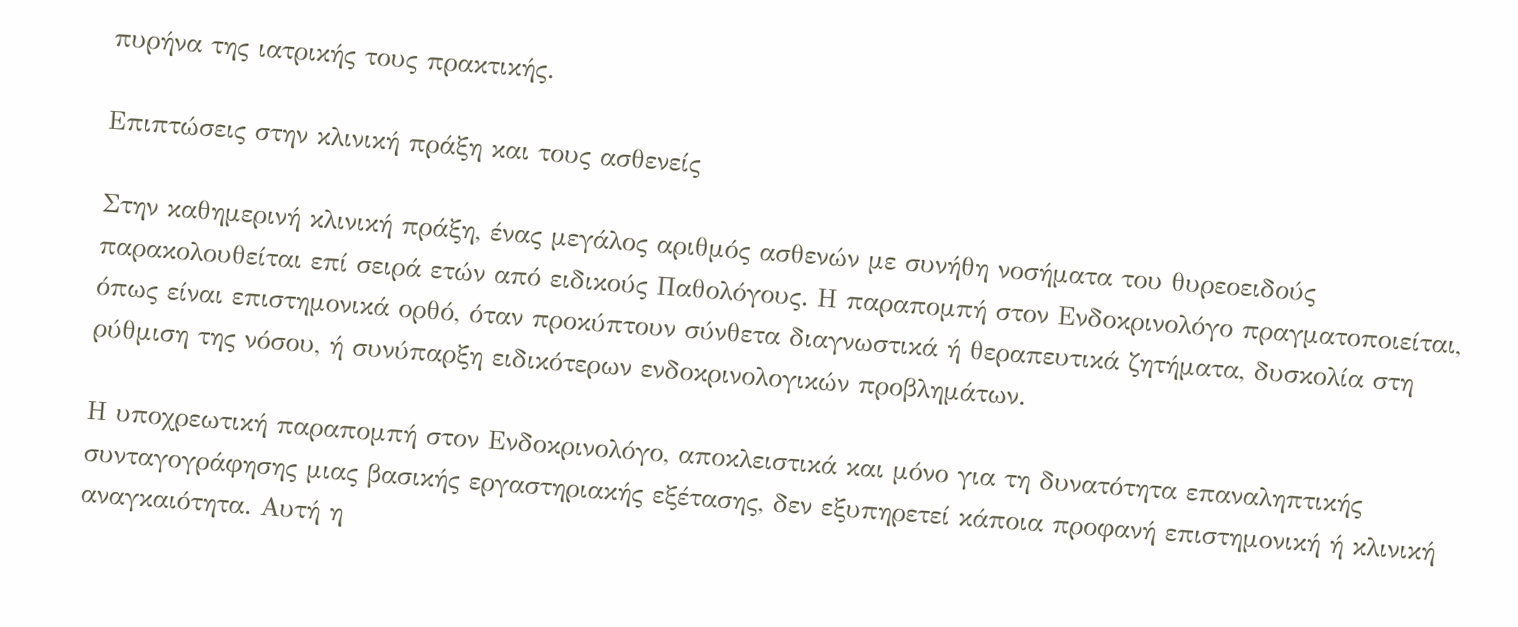πυρήνα της ιατρικής τους πρακτικής.

Επιπτώσεις στην κλινική πράξη και τους ασθενείς

Στην καθημερινή κλινική πράξη, ένας μεγάλος αριθμός ασθενών με συνήθη νοσήματα του θυρεοειδούς παρακολουθείται επί σειρά ετών από ειδικούς Παθολόγους. Η παραπομπή στον Ενδοκρινολόγο πραγματοποιείται, όπως είναι επιστημονικά ορθό, όταν προκύπτουν σύνθετα διαγνωστικά ή θεραπευτικά ζητήματα, δυσκολία στη ρύθμιση της νόσου, ή συνύπαρξη ειδικότερων ενδοκρινολογικών προβλημάτων.

Η υποχρεωτική παραπομπή στον Ενδοκρινολόγο, αποκλειστικά και μόνο για τη δυνατότητα επαναληπτικής συνταγογράφησης μιας βασικής εργαστηριακής εξέτασης, δεν εξυπηρετεί κάποια προφανή επιστημονική ή κλινική αναγκαιότητα. Αυτή η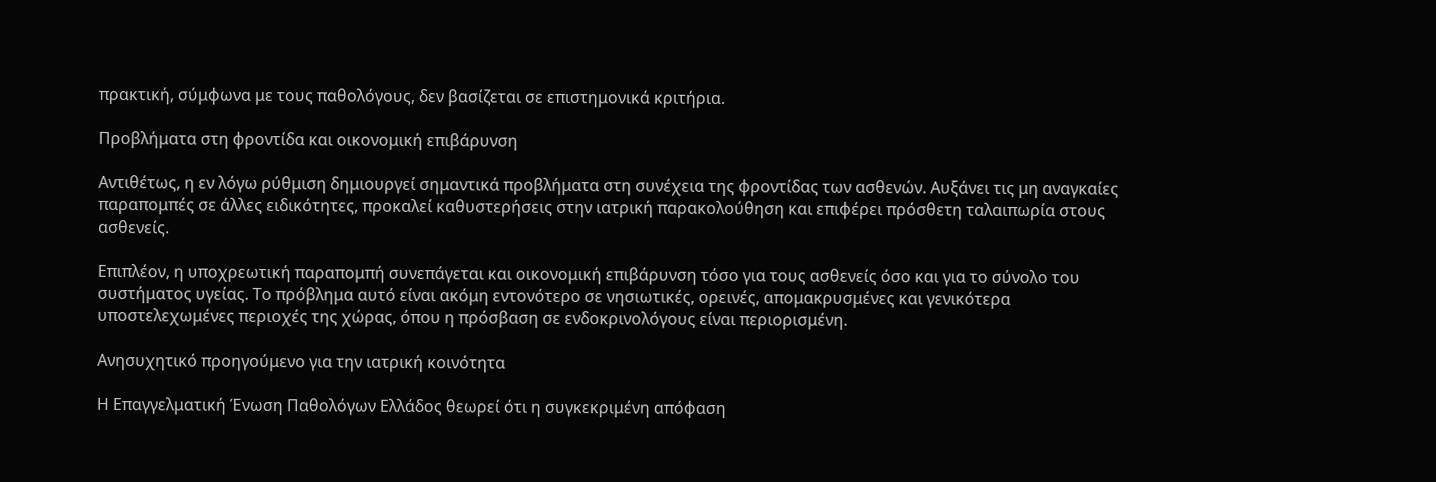πρακτική, σύμφωνα με τους παθολόγους, δεν βασίζεται σε επιστημονικά κριτήρια.

Προβλήματα στη φροντίδα και οικονομική επιβάρυνση

Αντιθέτως, η εν λόγω ρύθμιση δημιουργεί σημαντικά προβλήματα στη συνέχεια της φροντίδας των ασθενών. Αυξάνει τις μη αναγκαίες παραπομπές σε άλλες ειδικότητες, προκαλεί καθυστερήσεις στην ιατρική παρακολούθηση και επιφέρει πρόσθετη ταλαιπωρία στους ασθενείς.

Επιπλέον, η υποχρεωτική παραπομπή συνεπάγεται και οικονομική επιβάρυνση τόσο για τους ασθενείς όσο και για το σύνολο του συστήματος υγείας. Το πρόβλημα αυτό είναι ακόμη εντονότερο σε νησιωτικές, ορεινές, απομακρυσμένες και γενικότερα υποστελεχωμένες περιοχές της χώρας, όπου η πρόσβαση σε ενδοκρινολόγους είναι περιορισμένη.

Ανησυχητικό προηγούμενο για την ιατρική κοινότητα

Η Επαγγελματική Ένωση Παθολόγων Ελλάδος θεωρεί ότι η συγκεκριμένη απόφαση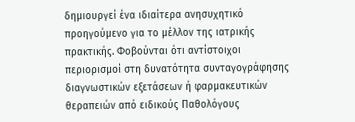δημιουργεί ένα ιδιαίτερα ανησυχητικό προηγούμενο για το μέλλον της ιατρικής πρακτικής. Φοβούνται ότι αντίστοιχοι περιορισμοί στη δυνατότητα συνταγογράφησης διαγνωστικών εξετάσεων ή φαρμακευτικών θεραπειών από ειδικούς Παθολόγους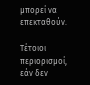μπορεί να επεκταθούν.

Τέτοιοι περιορισμοί, εάν δεν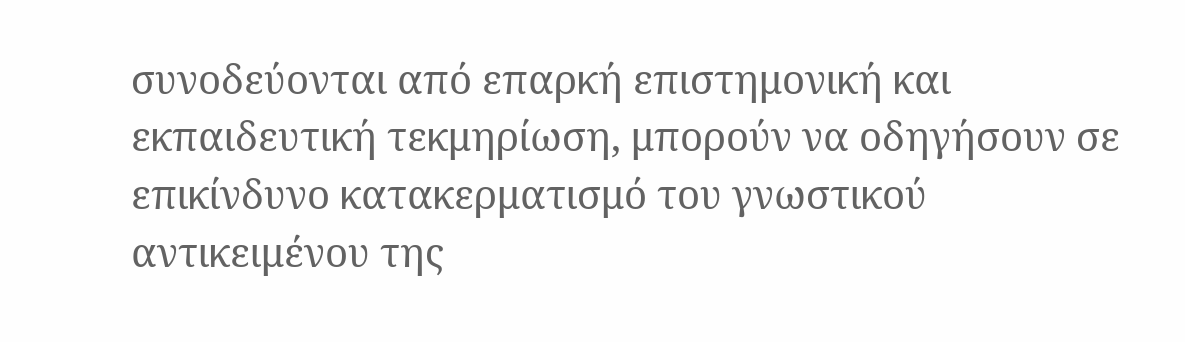συνοδεύονται από επαρκή επιστημονική και εκπαιδευτική τεκμηρίωση, μπορούν να οδηγήσουν σε επικίνδυνο κατακερματισμό του γνωστικού αντικειμένου της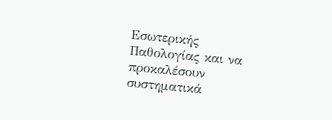Εσωτερικής Παθολογίας και να προκαλέσουν συστηματικά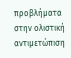προβλήματα στην ολιστική αντιμετώπιση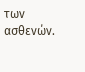των ασθενών.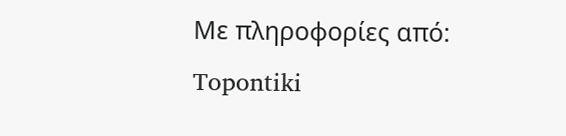Με πληροφορίες από: Topontiki